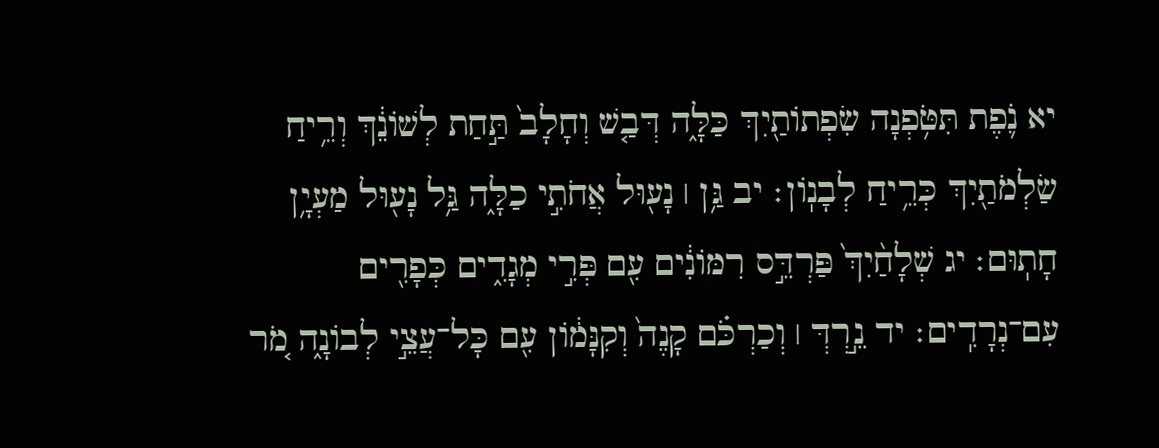יא נֹ֛פֶת תִּטֹּ֥פְנָה שִׂפְתוֹתַ֖יִךְ כַּלָּ֑ה דְּבַ֤שׁ וְחָלָב֙ תַּ֣חַת לְשׁוֹנֵ֔ךְ וְרֵ֥יחַ שַׂלְמֹתַ֖יִךְ כְּרֵ֥יחַ לְבָנֽוֹן׃ יב גַּ֥ן ׀ נָע֖וּל אֲחֹתִ֣י כַלָּ֑ה גַּ֥ל נָע֖וּל מַעְיָ֥ן חָתֽוּם׃ יג שְׁלָחַ֨יִךְ֙ פַּרְדֵּ֣ס רִמּוֹנִ֔ים עִ֖ם פְּרִ֣י מְגָדִ֑ים כְּפָרִ֖ים עִם־נְרָדִֽים׃ יד נֵ֣רְדְּ ׀ וְכַרְכֹּ֗ם קָנֶה֙ וְקִנָּמ֔וֹן עִ֖ם כָּל־עֲצֵ֣י לְבוֹנָ֑ה מֹ֚ר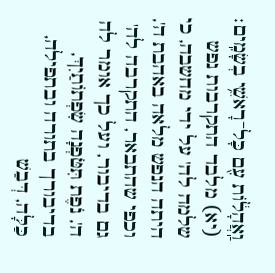וַֽאֲהָל֔וֹת עִ֖ם כָּל־רָאשֵׁ֥י בְשָׂמִֽים׃
(יא) מלבד התקרבות נפש שלמה לה' על ידי מחשבה, כי היתה הנפש מלאה באהבת ה', וכפי שהתבאר, התקרבה לה' גם בדיבור, ועל כך אומר לה ה', נֹפֶת תִּטֹּפְנָה שִׂפְתוֹתַיִךְ, בדיבורך בתורה ובתפילה, כַּלָּה, דְּבַשׁ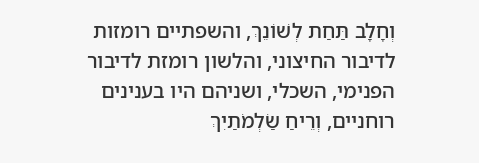וְחָלָב תַּחַת לְשׁוֹנֵךְ, והשפתיים רומזות לדיבור החיצוני, והלשון רומזת לדיבור הפנימי, השכלי, ושניהם היו בענינים רוחניים, וְרֵיחַ שַׂלְמֹתַיִךְ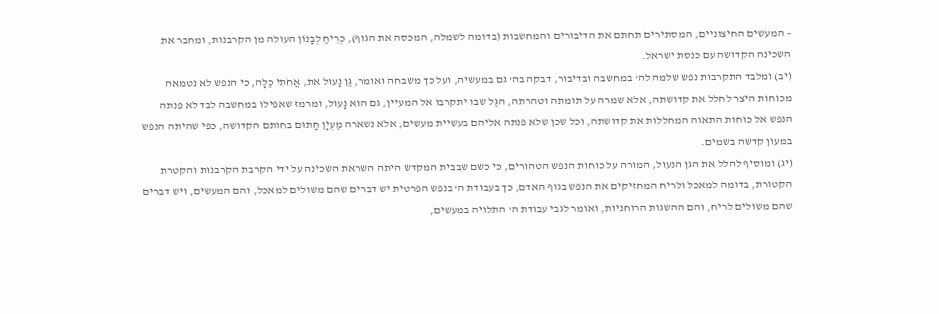– המעשים החיצוניים, המסתירים תחתם את הדיבורים והמחשבות (בדומה לשמלה, המכסה את הגוף), כְּרֵיחַ לְבָנוֹן העולה מן הקרבנות, ומחבר את השכינה הקדושה עם כנסת ישראל.
(יב) ומלבד התקרבות נפש שלמה לה' במחשבה ובדיבור, דבקה בה' גם במעשיה, ועל כך משבחה ואומר, גַּן נָעוּל את, אֲחֹתִי כַלָּה, כי הנפש לא נטמאה מכוחות היצר לחלל את קדושתה, אלא שמרה על תומתה וטהרתה, הגַּל שבו יתקרבו אל המעיין, גם הוא נָעוּל, ומרמז שאפילו במחשבה לבד לא פנתה הנפש אל כוחות התאוה המחללות את קדושתה, וכל שכן שלא פנתה אליהם בעשיית מעשים, אלא נשארה מַעְיָן חָתוּם בחותם הקדושה, כפי שהיתה הנפש במעון קדשה בשמים.
(יג) ומוסיף להלל את הגן הנעול, המורה על כוחות הנפש הטהורים, כי כשם שבבית המקדש היתה השראת השכינה על ידי הקרבת הקרבנות והקטרת הקטורת, בדומה למאכל ולריח המחזיקים את הנפש בגוף האדם, כך בעבודת ה' בנפש הפרטית יש דברים שהם משולים למאכל, והם המעשים, ויש דברים שהם משולים לריח, והם ההשגות הרוחניות, ואומר לגבי עבודת ה' התלויה במעשים,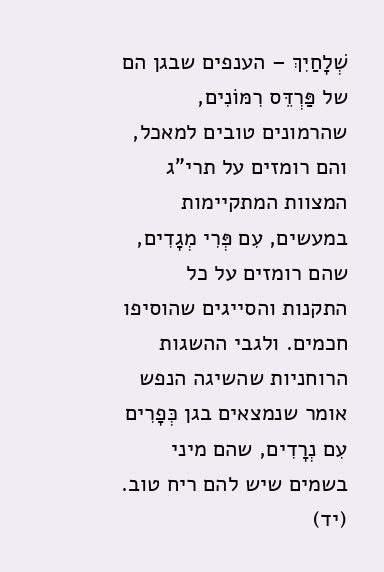שְׁלָחַיִךְ – הענפים שבגן הם של פַּרְדֵּס רִמּוֹנִים, שהרמונים טובים למאכל, והם רומזים על תרי"ג המצוות המתקיימות במעשים, עִם פְּרִי מְגָדִים, שהם רומזים על כל התקנות והסייגים שהוסיפו חכמים. ולגבי ההשגות הרוחניות שהשיגה הנפש אומר שנמצאים בגן כְּפָרִים עִם נְרָדִים, שהם מיני בשמים שיש להם ריח טוב.
(יד)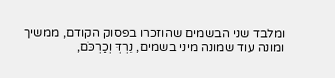ומלבד שני הבשמים שהוזכרו בפסוק הקודם, ממשיך ומונה עוד שמונה מיני בשמים, נֵרְדְּ וְכַרְכֹּם,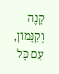קָנֶה וְקִנָּמוֹן, עִם כָּל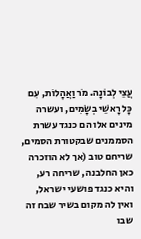עֲצֵי לְבוֹנָה. מֹר וַאֲהָלוֹת, עִם כָּל רָאשֵׁי בְשָׂמִים, ועשרה מינים אלו הם כנגד עשרת הסממנים שבקטורת הסמים, שריחם טוב (אך לא הוזכרה כאן החלבנה, שריחה רע, והיא כנגד פושעי ישראל, ואין לה מקום בשיר שבח זה שבו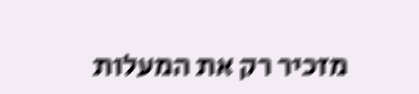מזכיר רק את המעלות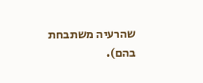שהרעיה משתבחת בהם).